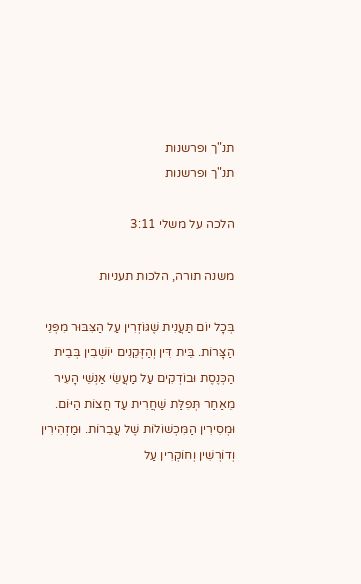תנ"ך ופרשנות
תנ"ך ופרשנות

הלכה על משלי 3:11

משנה תורה, הלכות תעניות

בְּכָל יוֹם תַּעֲנִית שֶׁגּוֹזְרִין עַל הַצִּבּוּר מִפְּנֵי הַצָּרוֹת. בֵּית דִּין וְהַזְּקֵנִים יוֹשְׁבִין בְּבֵית הַכְּנֶסֶת וּבוֹדְקִים עַל מַעֲשֵׂי אַנְשֵׁי הָעִיר מֵאַחַר תְּפִלַּת שַׁחֲרִית עַד חֲצוֹת הַיּוֹם. וּמְסִירִין הַמִּכְשׁוֹלוֹת שֶׁל עֲבֵרוֹת. וּמַזְהִירִין וְדוֹרְשִׁין וְחוֹקְרִין עַל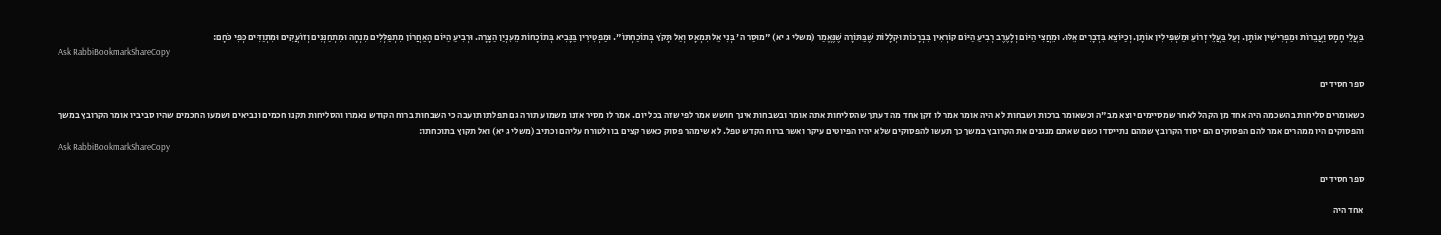בַּעֲלֵי חָמָס וַעֲבֵרוֹת וּמַפְרִישִׁין אוֹתָן. וְעַל בַּעֲלֵי זְרוֹעַ וּמַשְׁפִּילִין אוֹתָן. וְכַיּוֹצֵא בִּדְבָרִים אֵלּוּ. וּמֵחֲצִי הַיּוֹם וְלָעֶרֶב רְבִיעַ הַיּוֹם קוֹרְאִין בִּבְרָכוֹת וּקְלָלוֹת שֶׁבַּתּוֹרָה שֶׁנֶּאֱמַר (משלי ג יא) "מוּסַר ה' בְּנִי אַל תִּמְאָס וְאַל תָּקֹץ בְּתוֹכַחְתּוֹ". וּמַפְטִירִין בַּנָּבִיא בְּתוֹכָחוֹת מֵעִנְיַן הַצָּרָה. וּרְבִיעַ הַיּוֹם הָאַחֲרוֹן מִתְפַּלְּלִים מִנְחָה וּמִתְחַנְּנִים וְזוֹעֲקִים וּמִתְוַדִּים כְּפִי כֹּחָם:
Ask RabbiBookmarkShareCopy

ספר חסידים

כשאומרים סליחות בהשכמה היה אחד מן הקהל לאחר שמסיימים יוצא מב"ה וכשאומר ברכות ושבחות לא היה אומר אמר לו זקן אחד מה דעתך שהסליחות אתה אומר ובשבחות אינך חושש אמר לפי שזה בכל יום. אמר לו מסיר אזנו משמוע תורה גם תפלתו תועבה כי השבחות ברוח הקודש נאמרו והסליחות תקנו חכמים ונביאים ושמעו החכמים שהיו סביביו אומר הקרובץ במשך והפסוקים היו ממהרים אמר להם הפסוקים הם יסוד הקרובץ שמהם נתייסדו כשם שאתם מנגנים את הקרובץ במשך כך תעשו להפסוקים שלא יהיו הפיוטים עיקר ואשר ברוח הקדש טפל. לא שימהר פסוק כאשר קצים בו ולטורח עליהם וכתיב (משלי ג יא) ואל תקוץ בתוכחתו:
Ask RabbiBookmarkShareCopy

ספר חסידים

אחד היה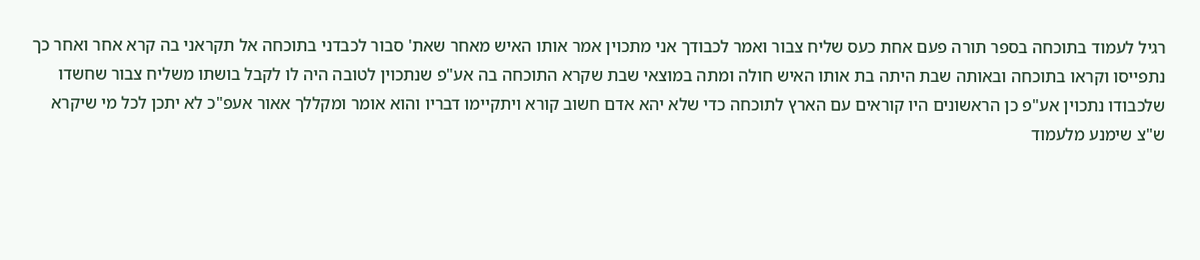רגיל לעמוד בתוכחה בספר תורה פעם אחת כעס שליח צבור ואמר לכבודך אני מתכוין אמר אותו האיש מאחר שאת' סבור לכבדני בתוכחה אל תקראני בה קרא אחר ואחר כך נתפייסו וקראו בתוכחה ובאותה שבת היתה בת אותו האיש חולה ומתה במוצאי שבת שקרא התוכחה בה אע"פ שנתכוין לטובה היה לו לקבל בושתו משליח צבור שחשדו שלכבודו נתכוין אע"פ כן הראשונים היו קוראים עם הארץ לתוכחה כדי שלא יהא אדם חשוב קורא ויתקיימו דבריו והוא אומר ומקללך אאור אעפ"כ לא יתכן לכל מי שיקרא ש"צ שימנע מלעמוד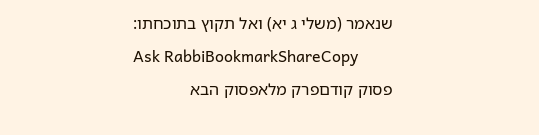שנאמר (משלי ג יא) ואל תקוץ בתוכחתו:
Ask RabbiBookmarkShareCopy
פסוק קודםפרק מלאפסוק הבא